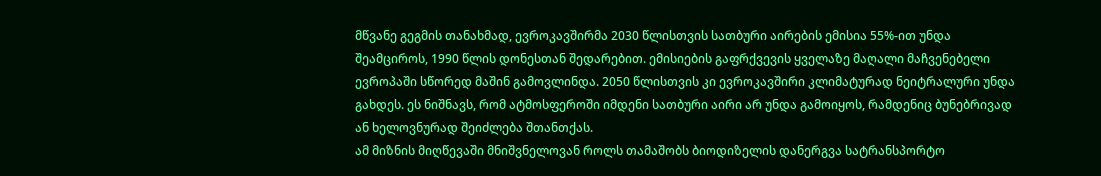მწვანე გეგმის თანახმად, ევროკავშირმა 2030 წლისთვის სათბური აირების ემისია 55%-ით უნდა შეამციროს, 1990 წლის დონესთან შედარებით. ემისიების გაფრქვევის ყველაზე მაღალი მაჩვენებელი ევროპაში სწორედ მაშინ გამოვლინდა. 2050 წლისთვის კი ევროკავშირი კლიმატურად ნეიტრალური უნდა გახდეს. ეს ნიშნავს, რომ ატმოსფეროში იმდენი სათბური აირი არ უნდა გამოიყოს, რამდენიც ბუნებრივად ან ხელოვნურად შეიძლება შთანთქას.
ამ მიზნის მიღწევაში მნიშვნელოვან როლს თამაშობს ბიოდიზელის დანერგვა სატრანსპორტო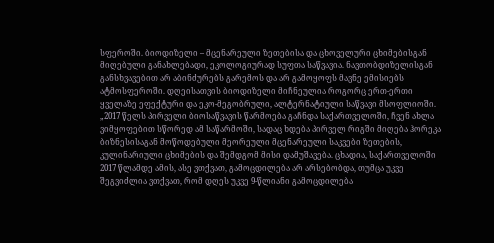სფეროში. ბიოდიზელი – მცენარეული ზეთებისა და ცხოველური ცხიმებისგან მიღებული განახლებადი, ეკოლოგიურად სუფთა საწვავია. ნავთობდიზელისგან განსხვავებით არ აბინძურებს გარემოს და არ გამოყოფს მავნე ემისიებს ატმოსფეროში. დღეისათვის ბიოდიზელი მიჩნეულია როგორც ერთ-ერთი ყველაზე ეფექტური და ეკო-მეგობრული, ალტერნატიული საწვავი მსოფლიოში.
„2017 წელს პირველი ბიოსაწვავის წარმოება გაჩნდა საქართველოში, ჩვენ ახლა ვიმყოფებით სწორედ ამ საწარმოში, სადაც ხდება პირველ რიგში მიღება ჰორეკა ბიზნესისაგან მოწოდებული მეორეული მცენარეული საკვები ზეთების, კულინარიული ცხიმების და შემდგომ მისი დამუშავება. ცხადია, საქართველოში 2017 წლამდე ამის, ასე ვთქვათ, გამოცდილება არ არსებობდა, თუმცა უკვე შეგვიძლია ვთქვათ, რომ დღეს უკვე 9-წლიანი გამოცდილება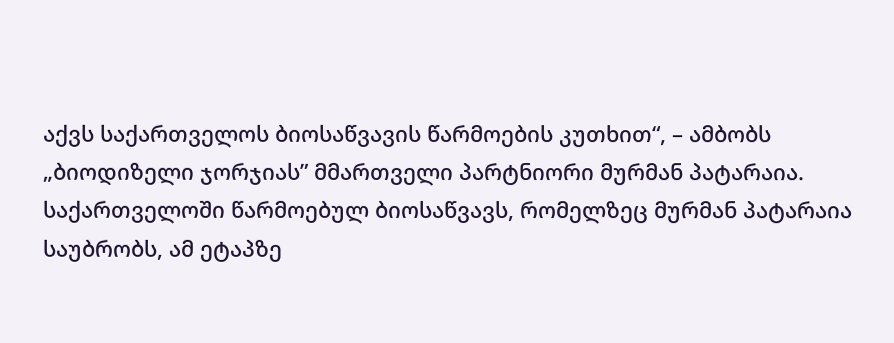აქვს საქართველოს ბიოსაწვავის წარმოების კუთხით“, – ამბობს „ბიოდიზელი ჯორჯიას” მმართველი პარტნიორი მურმან პატარაია.
საქართველოში წარმოებულ ბიოსაწვავს, რომელზეც მურმან პატარაია საუბრობს, ამ ეტაპზე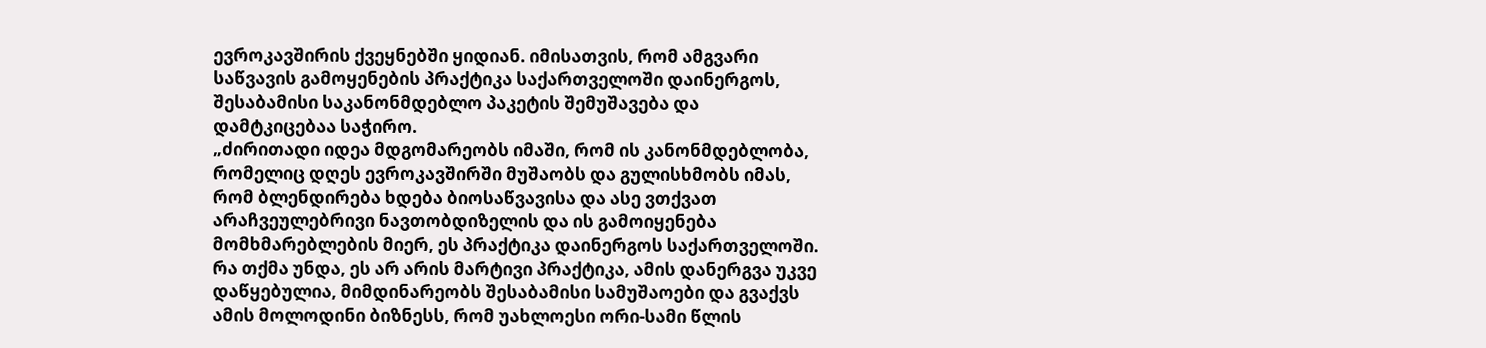ევროკავშირის ქვეყნებში ყიდიან. იმისათვის, რომ ამგვარი საწვავის გამოყენების პრაქტიკა საქართველოში დაინერგოს, შესაბამისი საკანონმდებლო პაკეტის შემუშავება და დამტკიცებაა საჭირო.
„ძირითადი იდეა მდგომარეობს იმაში, რომ ის კანონმდებლობა, რომელიც დღეს ევროკავშირში მუშაობს და გულისხმობს იმას, რომ ბლენდირება ხდება ბიოსაწვავისა და ასე ვთქვათ არაჩვეულებრივი ნავთობდიზელის და ის გამოიყენება მომხმარებლების მიერ, ეს პრაქტიკა დაინერგოს საქართველოში. რა თქმა უნდა, ეს არ არის მარტივი პრაქტიკა, ამის დანერგვა უკვე დაწყებულია, მიმდინარეობს შესაბამისი სამუშაოები და გვაქვს ამის მოლოდინი ბიზნესს, რომ უახლოესი ორი-სამი წლის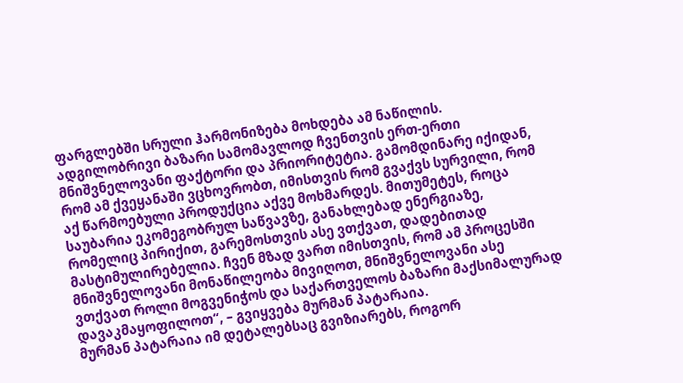ფარგლებში სრული ჰარმონიზება მოხდება ამ ნაწილის.
ადგილობრივი ბაზარი სამომავლოდ ჩვენთვის ერთ-ერთი მნიშვნელოვანი ფაქტორი და პრიორიტეტია. გამომდინარე იქიდან, რომ ამ ქვეყანაში ვცხოვრობთ, იმისთვის რომ გვაქვს სურვილი, რომ აქ წარმოებული პროდუქცია აქვე მოხმარდეს. მითუმეტეს, როცა საუბარია ეკომეგობრულ საწვავზე, განახლებად ენერგიაზე, რომელიც პირიქით, გარემოსთვის ასე ვთქვათ, დადებითად მასტიმულირებელია. ჩვენ მზად ვართ იმისთვის, რომ ამ პროცესში მნიშვნელოვანი მონაწილეობა მივიღოთ, მნიშვნელოვანი ასე ვთქვათ როლი მოგვენიჭოს და საქართველოს ბაზარი მაქსიმალურად დავაკმაყოფილოთ“, – გვიყვება მურმან პატარაია.
მურმან პატარაია იმ დეტალებსაც გვიზიარებს, როგორ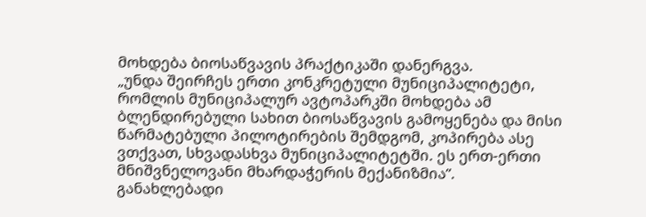მოხდება ბიოსაწვავის პრაქტიკაში დანერგვა.
„უნდა შეირჩეს ერთი კონკრეტული მუნიციპალიტეტი, რომლის მუნიციპალურ ავტოპარკში მოხდება ამ ბლენდირებული სახით ბიოსაწვავის გამოყენება და მისი წარმატებული პილოტირების შემდგომ, კოპირება ასე ვთქვათ, სხვადასხვა მუნიციპალიტეტში. ეს ერთ-ერთი მნიშვნელოვანი მხარდაჭერის მექანიზმია”.
განახლებადი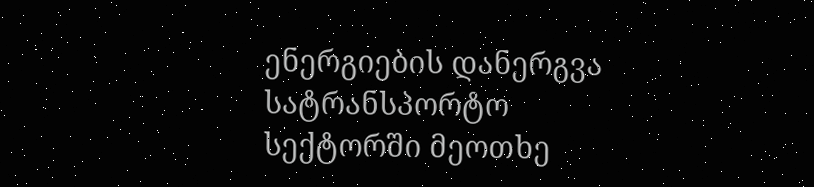ენერგიების დანერგვა სატრანსპორტო სექტორში მეოთხე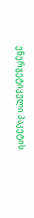ენერგეტიკული პაკეტის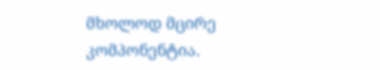მხოლოდ მცირე კომპონენტია.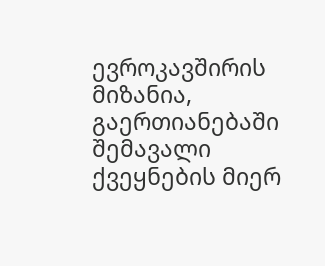ევროკავშირის მიზანია, გაერთიანებაში შემავალი ქვეყნების მიერ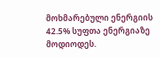მოხმარებული ენერგიის 42.5% სუფთა ენერგიაზე მოდიოდეს.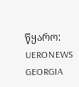წყარო: UERONEWS GEORGIA